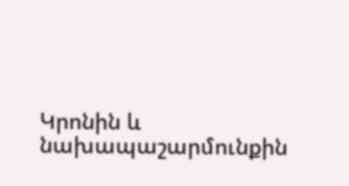Կրոնին և նախապաշարմունքին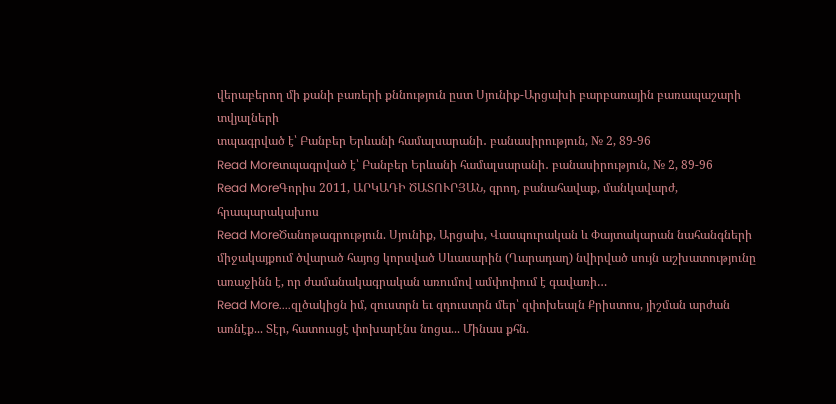վերաբերող մի քանի բառերի քննություն ըստ Սյունիք-Արցախի բարբառային բառապաշարի տվյալների
տպագրված է՝ Բանբեր Երևանի համալսարանի․ բանասիրություն, № 2, 89-96
Read Moreտպագրված է՝ Բանբեր Երևանի համալսարանի․ բանասիրություն, № 2, 89-96
Read MoreԳորիս 2011, ԱՐԿԱԴԻ ԾԱՏՈՒՐՅԱՆ, գրող, բանահավաք, մանկավարժ, հրապարակախոս
Read MoreԾանոթագրություն. Սյունիք, Արցախ, Վասպուրական և Փայտակարան նահանգների միջակայքում ծվարած հայոց կորսված Սևասարին (Ղարադաղ) նվիրված սույն աշխատությունը առաջինն է, որ ժամանակագրական առումով ամփոփում է գավառի…
Read More....զլծակիցն իմ, զուստրն եւ զդուստրն մեր՝ զփոխեալն Քրիստոս, յիշման արժան առնէք... Տէր, հատուսցէ փոխարէնս նոցա... Մինաս քհն.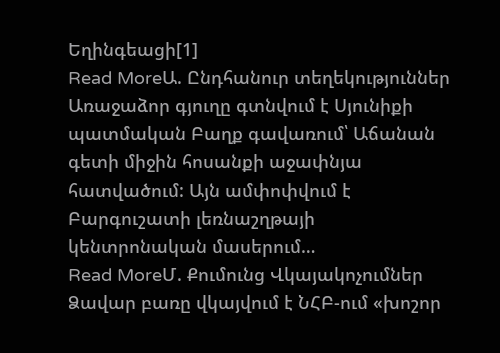Եղինգեացի[1]
Read MoreԱ. Ընդհանուր տեղեկություններ Առաջաձոր գյուղը գտնվում է Սյունիքի պատմական Բաղք գավառում՝ Աճանան գետի միջին հոսանքի աջափնյա հատվածում: Այն ամփոփվում է Բարգուշատի լեռնաշղթայի կենտրոնական մասերում…
Read MoreՄ. Քումունց Վկայակոչումներ Ձավար բառը վկայվում է ՆՀԲ-ում «խոշոր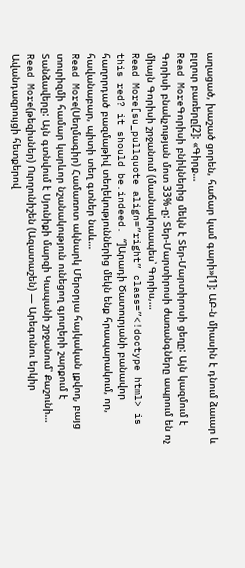աղացած, խաշած ցորեն, հաճար կամ գարի»[1]: ԱԲ-ն միասին է դնում ձաւար և բլղուր բառերը[2]: «Գիրք…
Read MoreԳորիսի բնիկներից մեկն է Տեր-Մարտիրոսի ցեղը: Այն կազմում է Գորիսի բնակչության մոտ 33%-ը: Տեր-Մարտիրոսի ժառանգները ապրում են ոչ միայն Գորիսի շրջանում (մասնավորապես՝ Գորիս,…
Read More[su_pullquote align=”right” class=”<!doctype html> is this red? it should be.indeed. “]Արադի Ծատուրյանի բանավոր հաղորդած բազմաթիվ տեղեկություններից մեկն ենք հրապարակում, որ, հավանաբար, պիտի տեղ գտներ նաև…
Read More(Սեղմագիր) Համառոտ ակնարկ Մերօրյա հայկական լքվող, բայց տուրիզմի համար կարևոր նշանակություն ունեցող գյուղերի շարքում է Տանձավերը: Այն գտնվում է Սյունիքի մարզի Կապանի շրջանում՝ Քաշունի…
Read More(թեզիսներ) Ուրղունիշեն (Ազատաշեն) — Արեգունու երկիր Ավանդազրույցի հետքերով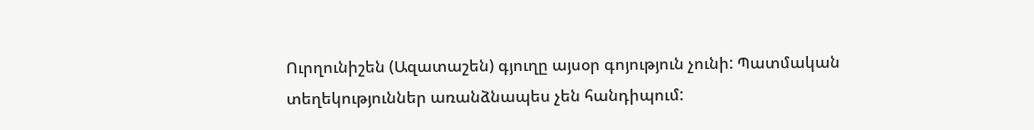Ուրղունիշեն (Ազատաշեն) գյուղը այսօր գոյություն չունի: Պատմական տեղեկություններ առանձնապես չեն հանդիպում: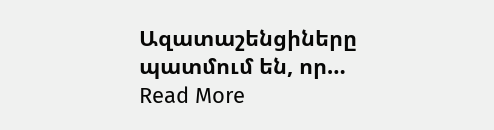Ազատաշենցիները պատմում են, որ…
Read More